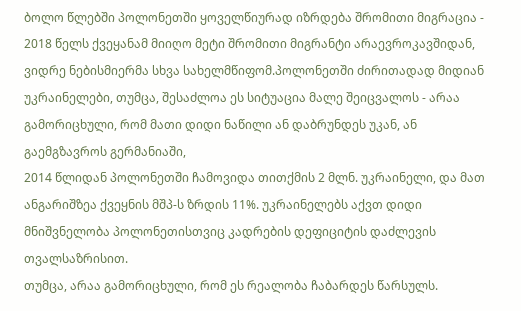ბოლო წლებში პოლონეთში ყოველწიურად იზრდება შრომითი მიგრაცია - 2018 წელს ქვეყანამ მიიღო მეტი შრომითი მიგრანტი არაევროკავშიდან, ვიდრე ნებისმიერმა სხვა სახელმწიფომ.პოლონეთში ძირითადად მიდიან უკრაინელები, თუმცა, შესაძლოა ეს სიტუაცია მალე შეიცვალოს - არაა გამორიცხული, რომ მათი დიდი ნაწილი ან დაბრუნდეს უკან, ან გაემგზავროს გერმანიაში,
2014 წლიდან პოლონეთში ჩამოვიდა თითქმის 2 მლნ. უკრაინელი, და მათ ანგარიშზეა ქვეყნის მშპ-ს ზრდის 11%. უკრაინელებს აქვთ დიდი მნიშვნელობა პოლონეთისთვიც კადრების დეფიციტის დაძლევის თვალსაზრისით.
თუმცა, არაა გამორიცხული, რომ ეს რეალობა ჩაბარდეს წარსულს.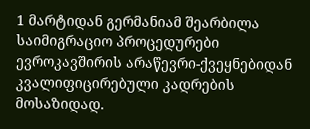1 მარტიდან გერმანიამ შეარბილა საიმიგრაციო პროცედურები ევროკავშირის არაწევრი-ქვეყნებიდან კვალიფიცირებული კადრების მოსაზიდად.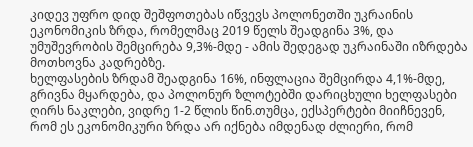კიდევ უფრო დიდ შეშფოთებას იწვევს პოლონეთში უკრაინის ეკონომიკის ზრდა, რომელმაც 2019 წელს შეადგინა 3%, და უმუშევრობის შემცირება 9,3%-მდე - ამის შედეგად უკრაინაში იზრდება მოთხოვნა კადრებზე.
ხელფასების ზრდამ შეადგინა 16%, ინფლაცია შემცირდა 4,1%-მდე, გრივნა მყარდება, და პოლონურ ზლოტებში დარიცხული ხელფასები ღირს ნაკლები, ვიდრე 1-2 წლის წინ.თუმცა, ექსპერტები მიიჩნევენ, რომ ეს ეკონომიკური ზრდა არ იქნება იმდენად ძლიერი, რომ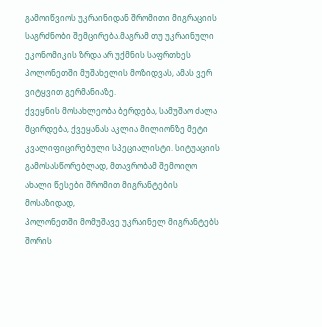გამოიწვიოს უკრაინიდან შრომითი მიგრაციის საგრძნობი შემცირება.მაგრამ თუ უკრაინული ეკონომიკის ზრდა არ უქმნის საფრთხეს პოლონეთში მუშახელის მოზიდვას, ამას ვერ ვიტყვით გერმანიაზე.
ქვეყნის მოსახლეობა ბერდება, სამუშაო ძალა მცირდება, ქვეყანას აკლია მილიონზე მეტი კვალიფიცირებული სპეციალისტი. სიტუაციის გამოსასწორებლად, მთავრობამ შემოიღო ახალი წესები შრომით მიგრანტების მოსაზიდად,
პოლონეთში მომუშავე უკრაინელ მიგრანტებს შორის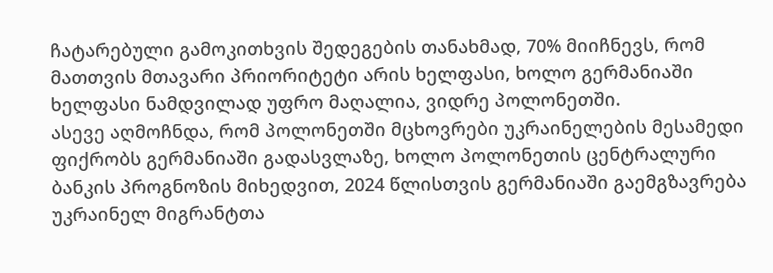ჩატარებული გამოკითხვის შედეგების თანახმად, 70% მიიჩნევს, რომ მათთვის მთავარი პრიორიტეტი არის ხელფასი, ხოლო გერმანიაში ხელფასი ნამდვილად უფრო მაღალია, ვიდრე პოლონეთში.
ასევე აღმოჩნდა, რომ პოლონეთში მცხოვრები უკრაინელების მესამედი ფიქრობს გერმანიაში გადასვლაზე, ხოლო პოლონეთის ცენტრალური ბანკის პროგნოზის მიხედვით, 2024 წლისთვის გერმანიაში გაემგზავრება უკრაინელ მიგრანტთა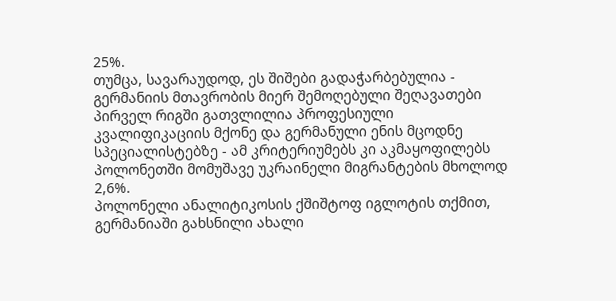25%.
თუმცა, სავარაუდოდ, ეს შიშები გადაჭარბებულია - გერმანიის მთავრობის მიერ შემოღებული შეღავათები პირველ რიგში გათვლილია პროფესიული კვალიფიკაციის მქონე და გერმანული ენის მცოდნე სპეციალისტებზე - ამ კრიტერიუმებს კი აკმაყოფილებს პოლონეთში მომუშავე უკრაინელი მიგრანტების მხოლოდ 2,6%.
პოლონელი ანალიტიკოსის ქშიშტოფ იგლოტის თქმით, გერმანიაში გახსნილი ახალი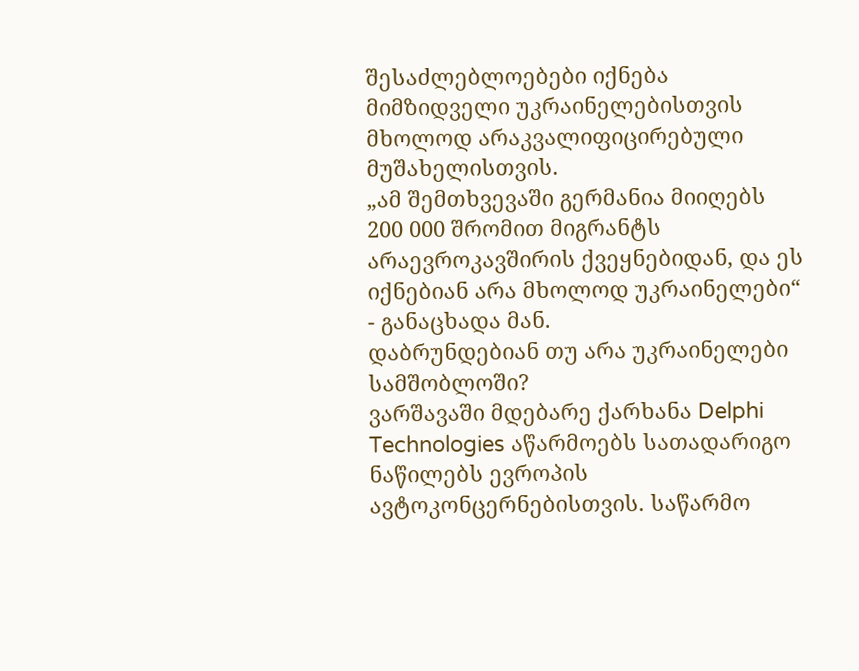შესაძლებლოებები იქნება მიმზიდველი უკრაინელებისთვის მხოლოდ არაკვალიფიცირებული მუშახელისთვის.
„ამ შემთხვევაში გერმანია მიიღებს 200 000 შრომით მიგრანტს არაევროკავშირის ქვეყნებიდან, და ეს იქნებიან არა მხოლოდ უკრაინელები“ - განაცხადა მან.
დაბრუნდებიან თუ არა უკრაინელები სამშობლოში?
ვარშავაში მდებარე ქარხანა Delphi Technologies აწარმოებს სათადარიგო ნაწილებს ევროპის ავტოკონცერნებისთვის. საწარმო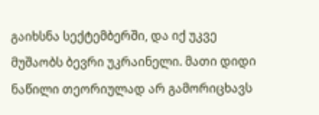გაიხსნა სექტემბერში, და იქ უკვე მუშაობს ბევრი უკრაინელი. მათი დიდი ნაწილი თეორიულად არ გამორიცხავს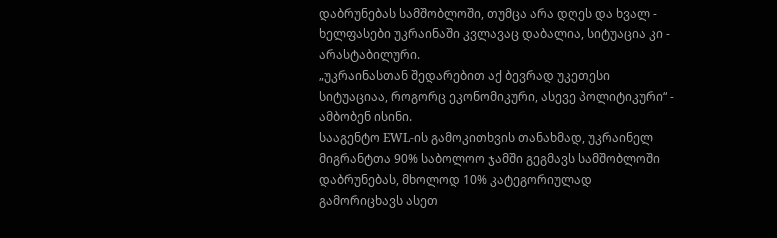დაბრუნებას სამშობლოში, თუმცა არა დღეს და ხვალ - ხელფასები უკრაინაში კვლავაც დაბალია, სიტუაცია კი - არასტაბილური.
„უკრაინასთან შედარებით აქ ბევრად უკეთესი სიტუაციაა, როგორც ეკონომიკური, ასევე პოლიტიკური“ - ამბობენ ისინი.
სააგენტო EWL-ის გამოკითხვის თანახმად, უკრაინელ მიგრანტთა 90% საბოლოო ჯამში გეგმავს სამშობლოში დაბრუნებას, მხოლოდ 10% კატეგორიულად გამორიცხავს ასეთ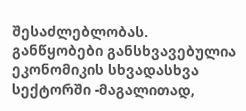შესაძლებლობას.
განწყობები განსხვავებულია ეკონომიკის სხვადასხვა სექტორში -მაგალითად,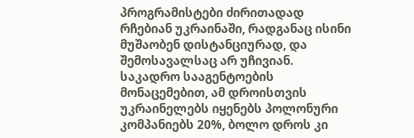პროგრამისტები ძირითადად რჩებიან უკრაინაში, რადგანაც ისინი მუშაობენ დისტანციურად, და შემოსავალსაც არ უჩივიან.
საკადრო სააგენტოების მონაცემებით, ამ დროისთვის უკრაინელებს იყენებს პოლონური კომპანიებს 20%, ბოლო დროს კი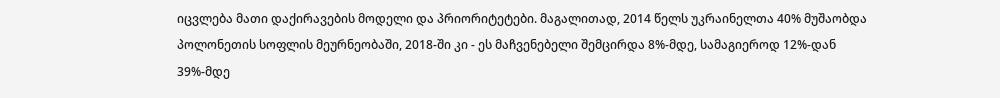იცვლება მათი დაქირავების მოდელი და პრიორიტეტები. მაგალითად, 2014 წელს უკრაინელთა 40% მუშაობდა პოლონეთის სოფლის მეურნეობაში, 2018-ში კი - ეს მაჩვენებელი შემცირდა 8%-მდე, სამაგიეროდ 12%-დან 39%-მდე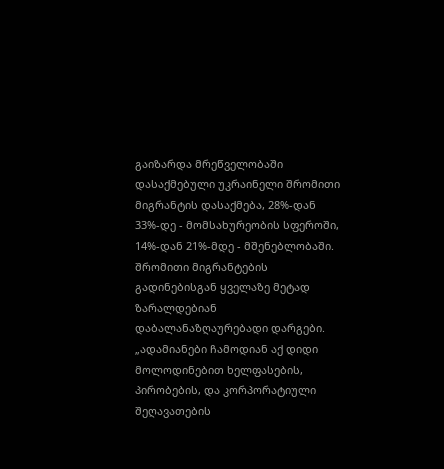გაიზარდა მრეწველობაში დასაქმებული უკრაინელი შრომითი მიგრანტის დასაქმება, 28%-დან 33%-დე - მომსახურეობის სფეროში, 14%-დან 21%-მდე - მშენებლობაში.
შრომითი მიგრანტების გადინებისგან ყველაზე მეტად ზარალდებიან დაბალანაზღაურებადი დარგები.
„ადამიანები ჩამოდიან აქ დიდი მოლოდინებით ხელფასების, პირობების, და კორპორატიული შეღავათების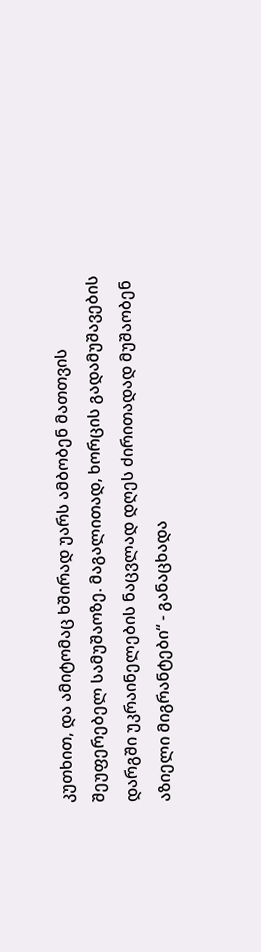კუთხით, და ამიტომაც ხშირად უარს ამბობენ მათთვის შეუფერებელ სამუშაოზე. მაგალითად, ხორცის გადამუშავების დარგში უკრაინელების ნაცვლად დღეს ძირითადად მუშაობენ აზიელი მიგრანტები“ - განაცხადა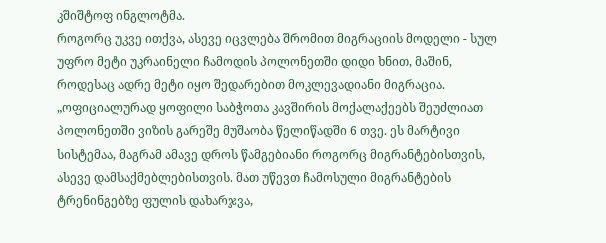კშიშტოფ ინგლოტმა.
როგორც უკვე ითქვა, ასევე იცვლება შრომით მიგრაციის მოდელი - სულ უფრო მეტი უკრაინელი ჩამოდის პოლონეთში დიდი ხნით, მაშინ, როდესაც ადრე მეტი იყო შედარებით მოკლევადიანი მიგრაცია.
„ოფიციალურად ყოფილი საბჭოთა კავშირის მოქალაქეებს შეუძლიათ პოლონეთში ვიზის გარეშე მუშაობა წელიწადში 6 თვე. ეს მარტივი სისტემაა, მაგრამ ამავე დროს წამგებიანი როგორც მიგრანტებისთვის, ასევე დამსაქმებლებისთვის. მათ უწევთ ჩამოსული მიგრანტების ტრენინგებზე ფულის დახარჯვა,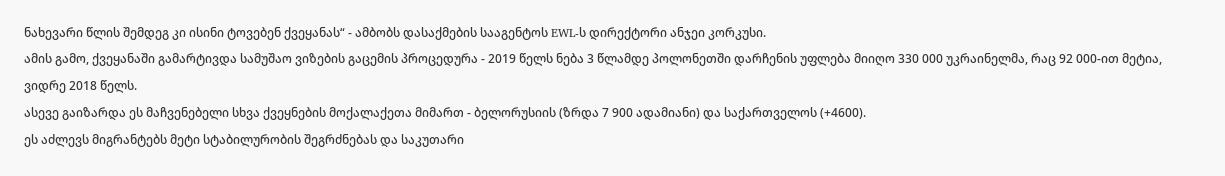ნახევარი წლის შემდეგ კი ისინი ტოვებენ ქვეყანას“ - ამბობს დასაქმების სააგენტოს EWL-ს დირექტორი ანჯეი კორკუსი.
ამის გამო, ქვეყანაში გამარტივდა სამუშაო ვიზების გაცემის პროცედურა - 2019 წელს ნება 3 წლამდე პოლონეთში დარჩენის უფლება მიიღო 330 000 უკრაინელმა, რაც 92 000-ით მეტია, ვიდრე 2018 წელს.
ასევე გაიზარდა ეს მაჩვენებელი სხვა ქვეყნების მოქალაქეთა მიმართ - ბელორუსიის (ზრდა 7 900 ადამიანი) და საქართველოს (+4600).
ეს აძლევს მიგრანტებს მეტი სტაბილურობის შეგრძნებას და საკუთარი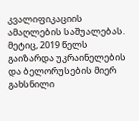კვალიფიკაციის ამაღლების საშუალებას.
მეტიც, 2019 წელს გაიზარდა უკრაინელების და ბელორუსების მიერ გახსნილი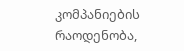კომპანიების რაოდენობა,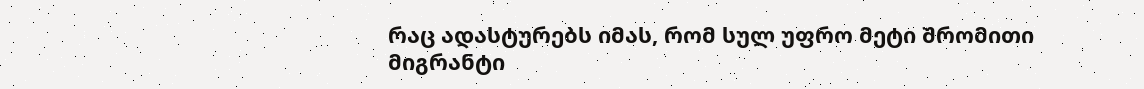რაც ადასტურებს იმას, რომ სულ უფრო მეტი შრომითი მიგრანტი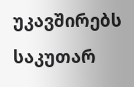უკავშირებს საკუთარ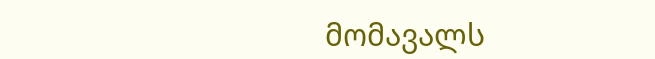მომავალს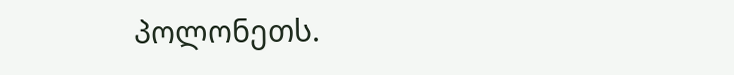პოლონეთს.